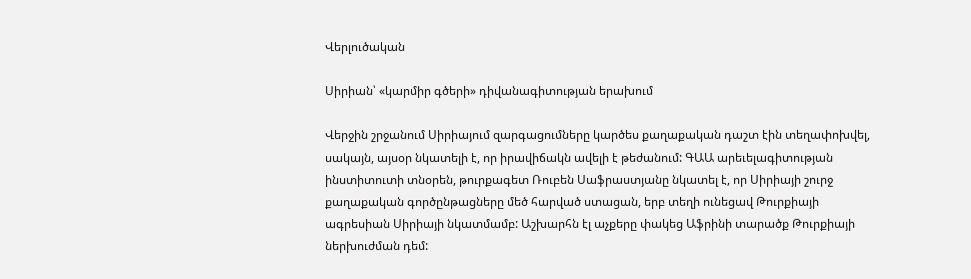Վերլուծական

Սիրիան՝ «կարմիր գծերի» դիվանագիտության երախում

Վերջին շրջանում Սիրիայում զարգացումները կարծես քաղաքական դաշտ էին տեղափոխվել, սակայն, այսօր նկատելի է, որ իրավիճակն ավելի է թեժանում: ԳԱԱ արեւելագիտության ինստիտուտի տնօրեն, թուրքագետ Ռուբեն Սաֆրաստյանը նկատել է, որ Սիրիայի շուրջ քաղաքական գործընթացները մեծ հարված ստացան, երբ տեղի ունեցավ Թուրքիայի ագրեսիան Սիրիայի նկատմամբ: Աշխարհն էլ աչքերը փակեց Աֆրինի տարածք Թուրքիայի ներխուժման դեմ: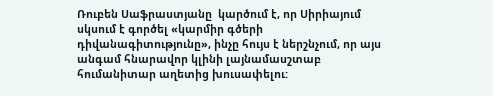Ռուբեն Սաֆրաստյանը  կարծում է, որ Սիրիայում սկսում է գործել «կարմիր գծերի դիվանագիտությունը», ինչը հույս է ներշնչում, որ այս անգամ հնարավոր կլինի լայնամասշտաբ հումանիտար աղետից խուսափելու: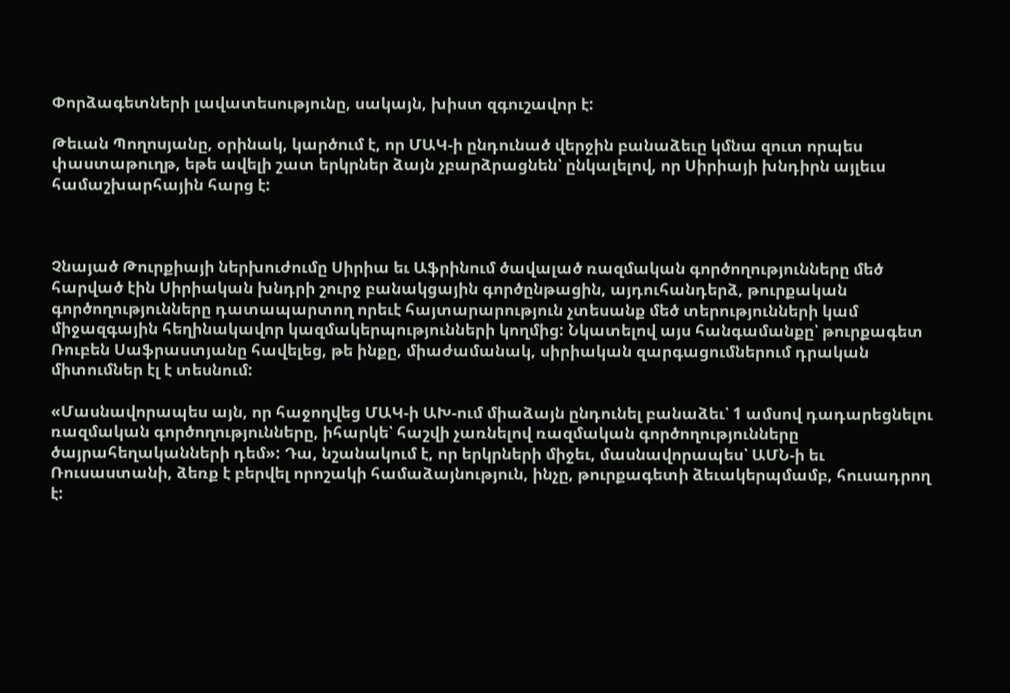Փորձագետների լավատեսությունը, սակայն, խիստ զգուշավոր է:

Թեւան Պողոսյանը, օրինակ, կարծում է, որ ՄԱԿ-ի ընդունած վերջին բանաձեւը կմնա զուտ որպես փաստաթուղթ, եթե ավելի շատ երկրներ ձայն չբարձրացնեն՝ ընկալելով, որ Սիրիայի խնդիրն այլեւս համաշխարհային հարց է:



Չնայած Թուրքիայի ներխուժումը Սիրիա եւ Աֆրինում ծավալած ռազմական գործողությունները մեծ հարված էին Սիրիական խնդրի շուրջ բանակցային գործընթացին, այդուհանդերձ, թուրքական գործողությունները դատապարտող որեւէ հայտարարություն չտեսանք մեծ տերությունների կամ միջազգային հեղինակավոր կազմակերպությունների կողմից: Նկատելով այս հանգամանքը՝ թուրքագետ Ռուբեն Սաֆրաստյանը հավելեց, թե ինքը, միաժամանակ, սիրիական զարգացումներում դրական միտումներ էլ է տեսնում:

«Մասնավորապես այն, որ հաջողվեց ՄԱԿ-ի ԱԽ-ում միաձայն ընդունել բանաձեւ՝ 1 ամսով դադարեցնելու ռազմական գործողությունները, իհարկե՝ հաշվի չառնելով ռազմական գործողությունները ծայրահեղականների դեմ»: Դա, նշանակում է, որ երկրների միջեւ, մասնավորապես՝ ԱՄՆ-ի եւ Ռուսաստանի, ձեռք է բերվել որոշակի համաձայնություն, ինչը, թուրքագետի ձեւակերպմամբ, հուսադրող է: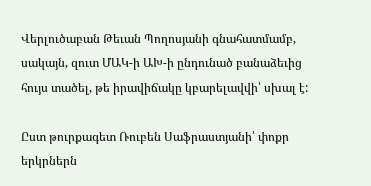Վերլուծաբան Թեւան Պողոսյանի գնահատմամբ, սակայն, զուտ ՄԱԿ-ի ԱԽ-ի ընդունած բանաձեւից հույս տածել, թե իրավիճակը կբարելավվի՝ սխալ է:

Ըստ թուրքագետ Ռուբեն Սաֆրաստյանի՝ փոքր երկրներն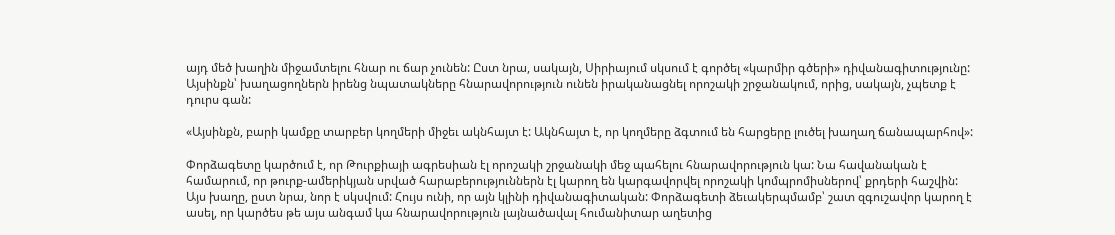այդ մեծ խաղին միջամտելու հնար ու ճար չունեն: Ըստ նրա, սակայն, Սիրիայում սկսում է գործել «կարմիր գծերի» դիվանագիտությունը: Այսինքն՝ խաղացողներն իրենց նպատակները հնարավորություն ունեն իրականացնել որոշակի շրջանակում, որից, սակայն, չպետք է դուրս գան:

«Այսինքն, բարի կամքը տարբեր կողմերի միջեւ ակնհայտ է: Ակնհայտ է, որ կողմերը ձգտում են հարցերը լուծել խաղաղ ճանապարհով»:

Փորձագետը կարծում է, որ Թուրքիայի ագրեսիան էլ որոշակի շրջանակի մեջ պահելու հնարավորություն կա: Նա հավանական է համարում, որ թուրք-ամերիկյան սրված հարաբերություններն էլ կարող են կարգավորվել որոշակի կոմպրոմիսներով՝ քրդերի հաշվին: Այս խաղը, ըստ նրա, նոր է սկսվում: Հույս ունի, որ այն կլինի դիվանագիտական: Փորձագետի ձեւակերպմամբ՝ շատ զգուշավոր կարող է ասել, որ կարծես թե այս անգամ կա հնարավորություն լայնածավալ հումանիտար աղետից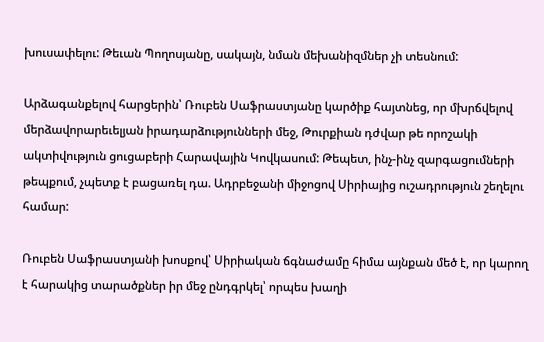խուսափելու: Թեւան Պողոսյանը, սակայն, նման մեխանիզմներ չի տեսնում:

Արձագանքելով հարցերին՝ Ռուբեն Սաֆրաստյանը կարծիք հայտնեց, որ մխրճվելով մերձավորարեւելյան իրադարձությունների մեջ, Թուրքիան դժվար թե որոշակի ակտիվություն ցուցաբերի Հարավային Կովկասում: Թեպետ, ինչ-ինչ զարգացումների թեպքում, չպետք է բացառել դա. Ադրբեջանի միջոցով Սիրիայից ուշադրություն շեղելու համար:

Ռուբեն Սաֆրաստյանի խոսքով՝ Սիրիական ճգնաժամը հիմա այնքան մեծ է, որ կարող է հարակից տարածքներ իր մեջ ընդգրկել՝ որպես խաղի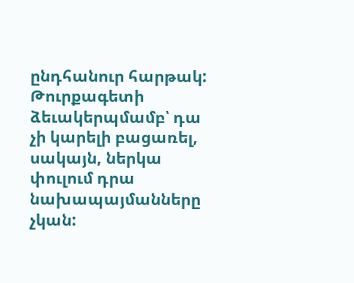ընդհանուր հարթակ: Թուրքագետի ձեւակերպմամբ՝ դա չի կարելի բացառել, սակայն, ներկա փուլում դրա նախապայմանները չկան: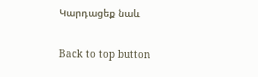Կարդացեք նաև

Back to top button